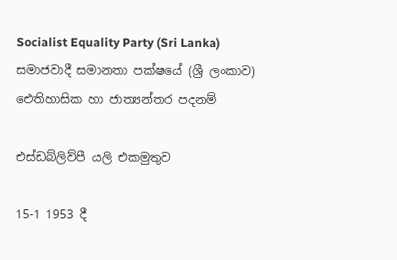Socialist Equality Party (Sri Lanka)
සමාජවාදී සමානතා පක්ෂයේ (ශ්‍රී ලංකාව) ඓතිහාසික හා ජාත්‍යන්තර පදනම්

එස්ඩබ්ලිව්පී යලි එකමුතුව

15-1 1953 දී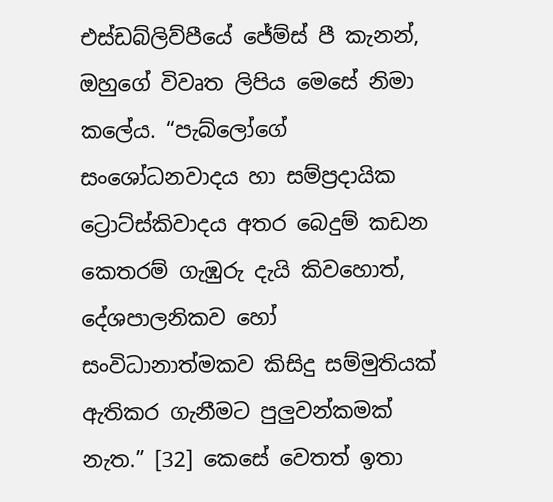එස්ඩබ්ලිව්පීයේ ජේම්ස් පී කැනන්, ඔහුගේ විවෘත ලිපිය මෙසේ නිමා කලේය. “පැබ්ලෝගේ සංශෝධනවාදය හා සම්ප්‍රදායික ට්‍රොට්ස්කිවාදය අතර බෙදුම් කඩන කෙතරම් ගැඹුරු දැයි කිවහොත්, දේශපාලනිකව හෝ සංවිධානාත්මකව කිසිදු සම්මුතියක් ඇතිකර ගැනීමට පුලුවන්කමක් නැත.” [32] කෙසේ වෙතත් ඉතා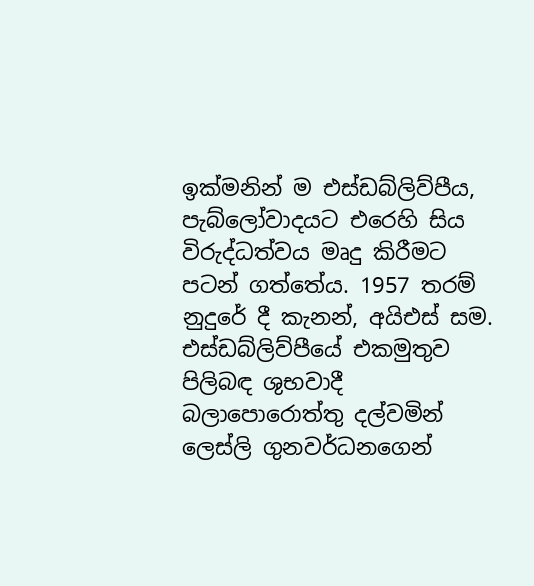ඉක්මනින් ම එස්ඩබ්ලිව්පීය, පැබ්ලෝවාදයට එරෙහි සිය විරුද්ධත්වය මෘදු කිරීමට පටන් ගත්තේය. 1957 තරම් නුදුරේ දී කැනන්, අයිඑස් සම. එස්ඩබ්ලිව්පීයේ එකමුතුව පිලිබඳ ශුභවාදී බලාපොරොත්තු දල්වමින් ලෙස්ලි ගුනවර්ධනගෙන්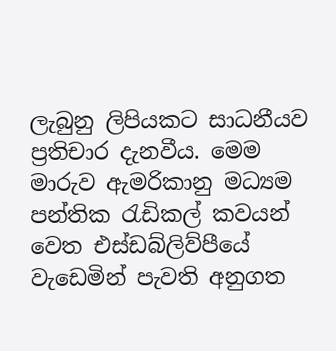ලැබුනු ලිපියකට සාධනීයව ප්‍රතිචාර දැනවීය. මෙම මාරුව ඇමරිකානු මධ්‍යම පන්තික රැඩිකල් කවයන් වෙත එස්ඩබ්ලිව්පීයේ වැඩෙමින් පැවති අනුගත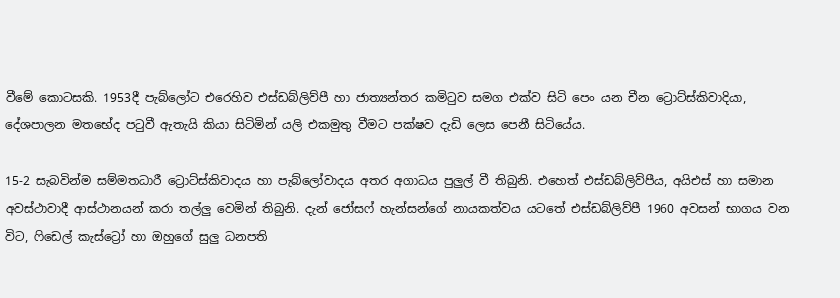වීමේ කොටසකි. 1953දී පැබ්ලෝට එරෙහිව එස්ඩබ්ලිව්පී හා ජාත්‍යන්තර කමිටුව සමග එක්ව සිටි පෙං යන චීන ට්‍රොට්ස්කිවාදියා, දේශපාලන මතභේද පටුවී ඇතැයි කියා සිටිමින් යලි එකමුතු වීමට පක්ෂව දැඩි ලෙස පෙනී සිටියේය.

15-2 සැබවින්ම සම්මතධාරී ට්‍රොට්ස්කිවාදය හා පැබ්ලෝවාදය අතර අගාධය පුලුල් වී තිබුනි. එහෙත් එස්ඩබ්ලිව්පීය, අයිඑස් හා සමාන අවස්ථාවාදී ආස්ථානයන් කරා තල්ලු වෙමින් තිබුනි. දැන් ජෝසෆ් හැන්සන්ගේ නායකත්වය යටතේ එස්ඩබ්ලිව්පී 1960 අවසන් භාගය වන විට, ෆිඩෙල් කැස්ට්‍රෝ හා ඔහුගේ සුලු ධනපති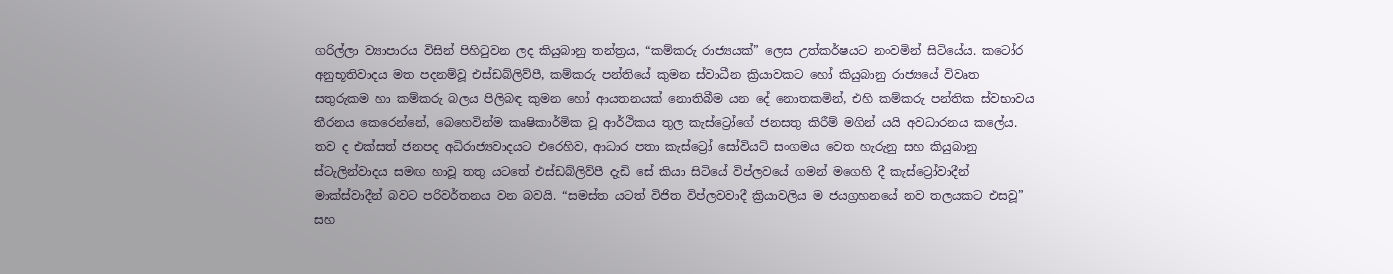ගරිල්ලා ව්‍යාපාරය විසින් පිහිටුවන ලද කියුබානු තන්ත්‍රය, “කම්කරු රාජ්‍යයක්” ලෙස උත්කර්ෂයට නංවමින් සිටියේය. කටෝර අනුභූතිවාදය මත පදනම්වූ එස්ඩබ්ලිව්පී, කම්කරු පන්තියේ කුමන ස්වාධීන ක්‍රියාවකට හෝ කියුබානු රාජ්‍යයේ විවෘත සතුරුකම හා කම්කරු බලය පිලිබඳ කුමන හෝ ආයතනයක් නොතිබීම යන දේ නොතකමින්, එහි කම්කරු පන්තික ස්වභාවය තීරනය කෙරෙන්නේ, බෙහෙවින්ම කෘෂිකාර්මික වූ ආර්ථිකය තුල කැස්ට්‍රෝගේ ජනසතු කිරීම් මගින් යයි අවධාරනය කලේය. තව ද එක්සත් ජනපද අධිරාජ්‍යවාදයට එරෙහිව, ආධාර පතා කැස්ට්‍රෝ සෝවියට් සංගමය වෙත හැරුනු සහ කියුබානු ස්ටැලින්වාදය සමඟ හාවූ තතු යටතේ එස්ඩබ්ලිව්පී දැඩි සේ කියා සිටියේ විප්ලවයේ ගමන් මගෙහි දී කැස්ට්‍රෝවාදීන් මාක්ස්වාදීන් බවට පරිවර්තනය වන බවයි. “සමස්ත යටත් විජිත විප්ලවවාදී ක්‍රියාවලිය ම ජයග්‍රහනයේ නව තලයකට එසවූ” සහ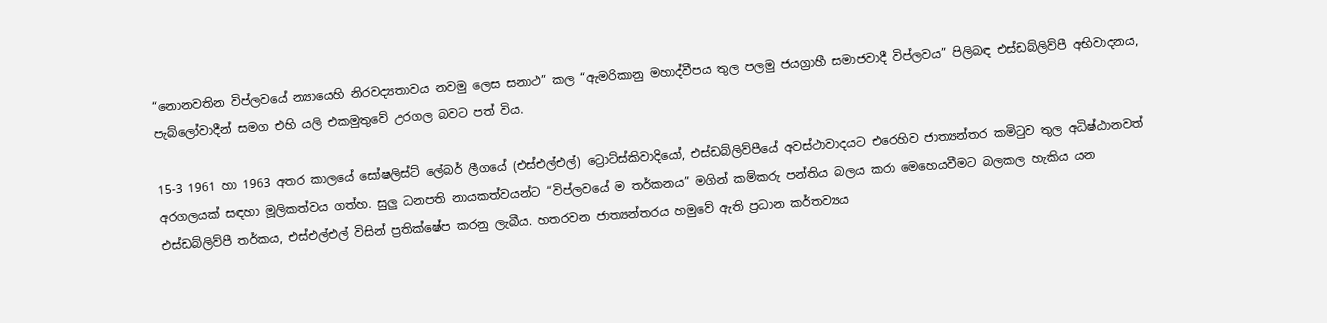“නොනවතින විප්ලවයේ න්‍යායෙහි නිරවද්‍යතාවය නවමු ලෙස සනාථ” කල “ඇමරිකානු මහාද්වීපය තුල පලමු ජයග්‍රාහී සමාජවාදී විප්ලවය” පිලිබඳ එස්ඩබ්ලිව්පී අභිවාදනය, පැබ්ලෝවාදීන් සමග එහි යලි එකමුතුවේ උරගල බවට පත් විය.

15-3 1961 හා 1963 අතර කාලයේ සෝෂලිස්ට් ලේබර් ලීගයේ (එස්එල්එල්) ට්‍රොට්ස්කිවාදියෝ, එස්ඩබ්ලිව්පීයේ අවස්ථාවාදයට එරෙහිව ජාත්‍යන්තර කමිටුව තුල අධිෂ්ඨානවත් අරගලයක් සඳහා මූලිකත්වය ගත්හ. සුලු ධනපති නායකත්වයන්ට “විප්ලවයේ ම තර්කනය” මගින් කම්කරු පන්තිය බලය කරා මෙහෙයවීමට බලකල හැකිය යන එස්ඩබ්ලිව්පී තර්කය, එස්එල්එල් විසින් ප්‍රතික්ෂේප කරනු ලැබීය. හතරවන ජාත්‍යන්තරය හමුවේ ඇති ප්‍රධාන කර්තව්‍යය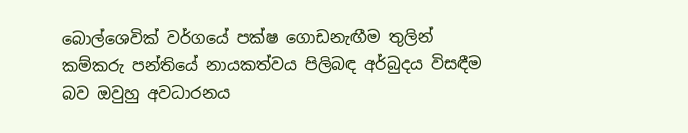බොල්ශෙවික් වර්ගයේ පක්ෂ ගොඩනැඟීම තුලින් කම්කරු පන්තියේ නායකත්වය පිලිබඳ අර්බුදය විසඳීම බව ඔවුහු අවධාරනය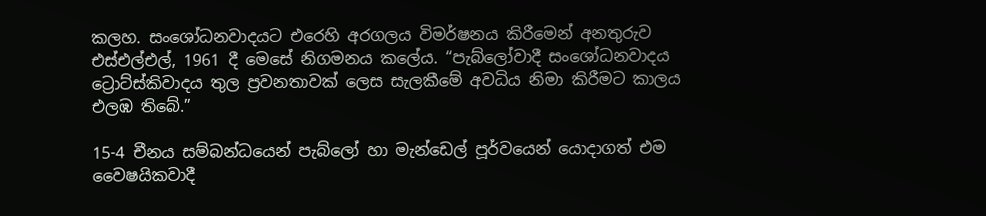කලහ. සංශෝධනවාදයට එරෙහි අරගලය විමර්ෂනය කිරීමෙන් අනතුරුව එස්එල්එල්, 1961 දී මෙසේ නිගමනය කලේය. “පැබ්ලෝවාදී සංශෝධනවාදය ට්‍රොට්ස්කිවාදය තුල ප්‍රවනතාවක් ලෙස සැලකීමේ අවධිය නිමා කිරීමට කාලය එලඹ තිබේ.”

15-4 චීනය සම්බන්ධයෙන් පැබ්ලෝ හා මැන්ඩෙල් පූර්වයෙන් යොදාගත් එම වෛෂයිකවාදී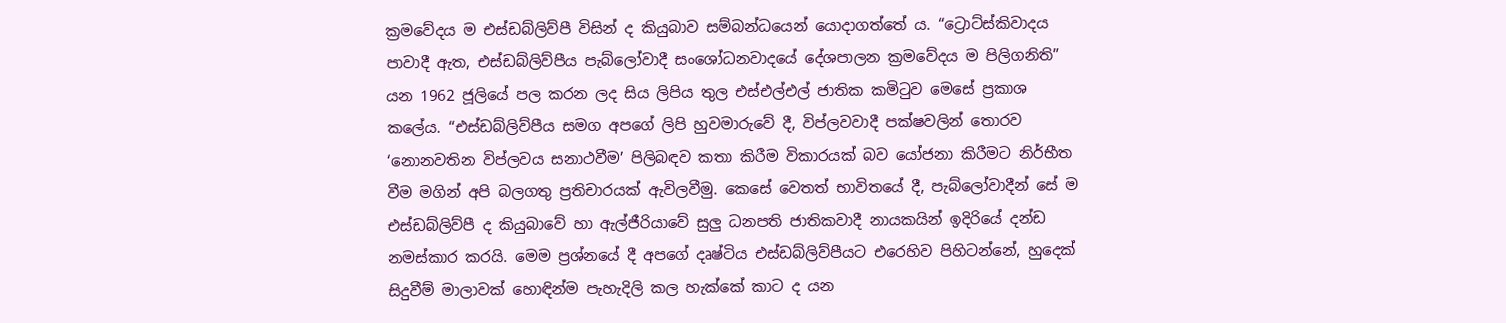ක්‍රමවේදය ම එස්ඩබ්ලිව්පී විසින් ද කියුබාව සම්බන්ධයෙන් යොදාගත්තේ ය. “ට්‍රොට්ස්කිවාදය පාවාදී ඇත, එස්ඩබ්ලිව්පීය පැබ්ලෝවාදී සංශෝධනවාදයේ දේශපාලන ක්‍රමවේදය ම පිලිගනිති” යන 1962 ජූලියේ පල කරන ලද සිය ලිපිය තුල එස්එල්එල් ජාතික කමිටුව මෙසේ ප්‍රකාශ කලේය. “එස්ඩබ්ලිව්පීය සමග අපගේ ලිපි හුවමාරුවේ දී, විප්ලවවාදී පක්ෂවලින් තොරව ‘නොනවතින විප්ලවය සනාථවීම’ පිලිබඳව කතා කිරීම විකාරයක් බව යෝජනා කිරීමට නිර්භීත වීම මගින් අපි බලගතු ප්‍රතිචාරයක් ඇවිලවීමු. කෙසේ වෙතත් භාවිතයේ දී, පැබ්ලෝවාදීන් සේ ම එස්ඩබ්ලිව්පී ද කියුබාවේ හා ඇල්ජීරියාවේ සුලු ධනපති ජාතිකවාදී නායකයින් ඉදිරියේ දන්ඩ නමස්කාර කරයි. මෙම ප්‍රශ්නයේ දී අපගේ දෘෂ්ටිය එස්ඩබ්ලිව්පීයට එරෙහිව පිහිටන්නේ, හුදෙක් සිදුවීම් මාලාවක් හොඳින්ම පැහැදිලි කල හැක්කේ කාට ද යන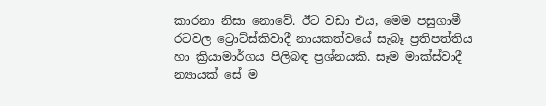කාරනා නිසා නොවේ. ඊට වඩා එය, මෙම පසුගාමී රටවල ට්‍රොට්ස්කිවාදී නායකත්වයේ සැබෑ ප්‍රතිපත්තිය හා ක්‍රියාමාර්ගය පිලිබඳ ප්‍රශ්නයකි. සෑම මාක්ස්වාදී න්‍යායක් සේ ම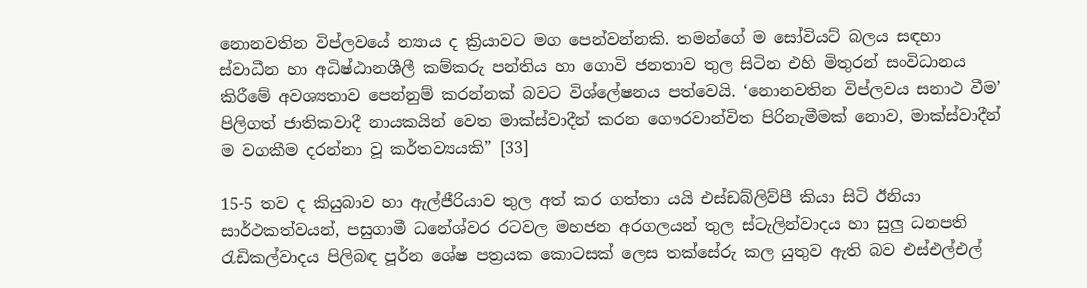නොනවතින විප්ලවයේ න්‍යාය ද ක්‍රියාවට මග පෙන්වන්නකි. තමන්ගේ ම සෝවියට් බලය සඳහා ස්වාධීන හා අධිෂ්ඨානශීලී කම්කරු පන්තිය හා ගොවි ජනතාව තුල සිටින එහි මිතුරන් සංවිධානය කිරීමේ අවශ්‍යතාව පෙන්නුම් කරන්නක් බවට විශ්ලේෂනය පත්වෙයි. ‘නොනවතින විප්ලවය සනාථ වීම’ පිලිගත් ජාතිකවාදී නායකයින් වෙත මාක්ස්වාදීන් කරන ගෞරවාන්විත පිරිනැමීමක් නොව, මාක්ස්වාදීන් ම වගකීම දරන්නා වූ කර්තව්‍යයකි” [33]

15-5 තව ද කියුබාව හා ඇල්ජීරියාව තුල අත් කර ගත්තා යයි එස්ඩබ්ලිව්පී කියා සිටි ඊනියා සාර්ථකත්වයන්, පසුගාමී ධනේශ්වර රටවල මහජන අරගලයන් තුල ස්ටැලින්වාදය හා සුලු ධනපති රැඩිකල්වාදය පිලිබඳ පූර්න ශේෂ පත්‍රයක කොටසක් ලෙස තක්සේරු කල යුතුව ඇති බව එස්එල්එල්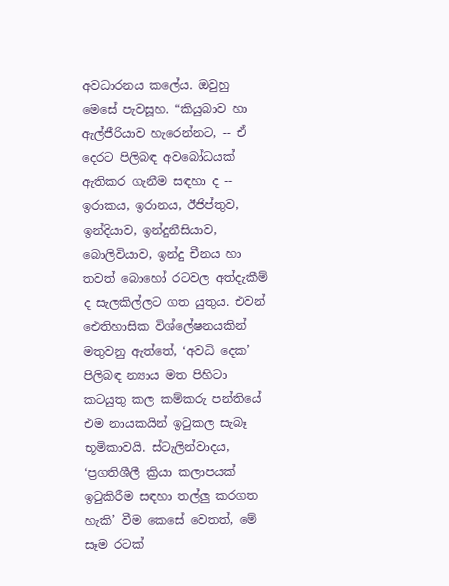අවධාරනය කලේය. ඔවුහු මෙසේ පැවසූහ. “කියුබාව හා ඇල්ජීරියාව හැරෙන්නට, -- ඒ දෙරට පිලිබඳ අවබෝධයක් ඇතිකර ගැනීම සඳහා ද -- ඉරාකය, ඉරානය, ඊජිප්තුව, ඉන්දියාව, ඉන්දුනීසියාව, බොලිවියාව, ඉන්දු චීනය හා තවත් බොහෝ රටවල අත්දැකීම් ද සැලකිල්ලට ගත යුතුය. එවන් ඓතිහාසික විශ්ලේෂනයකින් මතුවනු ඇත්තේ, ‘අවධි දෙක’ පිලිබඳ න්‍යාය මත පිහිටා කටයුතු කල කම්කරු පන්තියේ එම නායකයින් ඉටුකල සැබෑ භූමිකාවයි. ස්ටැලින්වාදය, ‘ප්‍රගතිශීලී ක්‍රියා කලාපයක් ඉටුකිරීම සඳහා තල්ලු කරගත හැකි’ වීම කෙසේ වෙතත්, මේ සෑම රටක්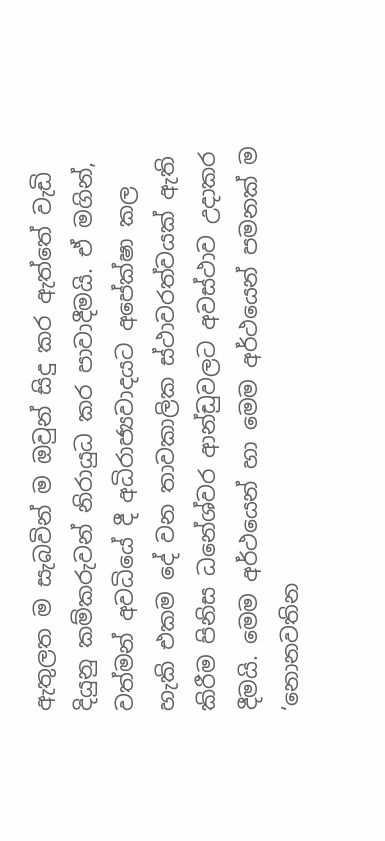ඇතුලත ම සැබවින් ම ඔවුන් සිදු කර ඇත්තේ වැඩි දියුනු කම්කරුවන් නිරායුධ කර පාවාදීමයි. ඒ මගින්, වත්මන් අවධියේ දී අධිරාජ්‍යවාදයට අපේක්ෂා කල හැකි එකම දේ වන තාවකාලික ස්ථාවරත්වයක් ඇති කිරීම පිනිස ධනේශ්වර ආන්ඩුවලට අවස්ථාව උදාකර දීමයි. මෙම අර්ථයෙන් හා මෙම අර්ථයෙන් පමනක් ම ‘නොනවතින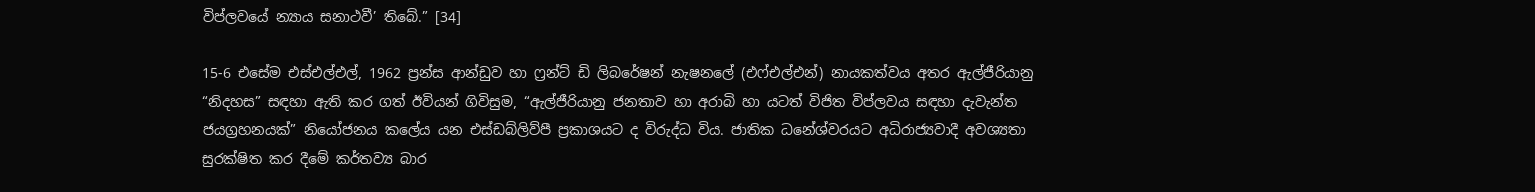විප්ලවයේ න්‍යාය සනාථවී’ තිබේ.” [34]

15-6 එසේම එස්එල්එල්, 1962 ප්‍රන්ස ආන්ඩුව හා ෆ්‍රන්ට් ඩි ලිබරේෂන් නැෂනලේ (එෆ්එල්එන්) නායකත්වය අතර ඇල්ජීරියානු “නිදහස” සඳහා ඇති කර ගත් ඊවියන් ගිවිසුම, “ඇල්ජීරියානු ජනතාව හා අරාබි හා යටත් විජිත විප්ලවය සඳහා දැවැන්ත ජයග්‍රහනයක්” නියෝජනය කලේය යන එස්ඩබ්ලිව්පී ප්‍රකාශයට ද විරුද්ධ විය. ජාතික ධනේශ්වරයට අධිරාජ්‍යවාදී අවශ්‍යතා සුරක්ෂිත කර දීමේ කර්තව්‍ය බාර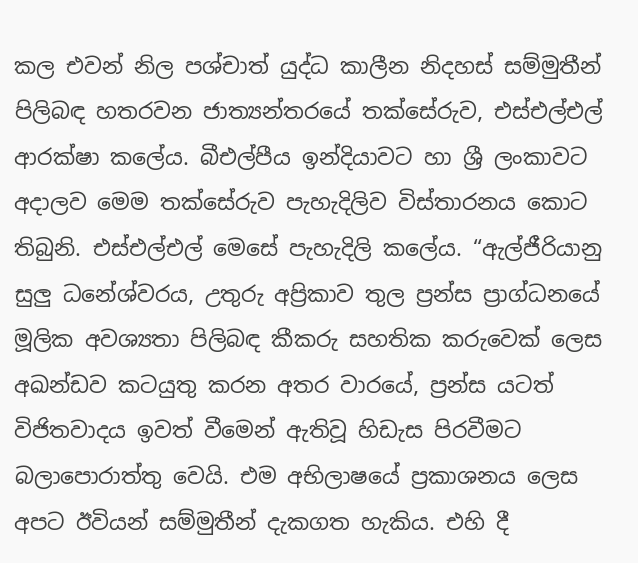කල එවන් නිල පශ්චාත් යුද්ධ කාලීන නිදහස් සම්මුතීන් පිලිබඳ හතරවන ජාත්‍යන්තරයේ තක්සේරුව, එස්එල්එල් ආරක්ෂා කලේය. බීඑල්පීය ඉන්දියාවට හා ශ්‍රී ලංකාවට අදාලව මෙම තක්සේරුව පැහැදිලිව විස්තාරනය කොට තිබුනි. එස්එල්එල් මෙසේ පැහැදිලි කලේය. “ඇල්ජීරියානු සුලු ධනේශ්වරය, උතුරු අප්‍රිකාව තුල ප්‍රන්ස ප්‍රාග්ධනයේ මූලික අවශ්‍යතා පිලිබඳ කීකරු සහතික කරුවෙක් ලෙස අඛන්ඩව කටයුතු කරන අතර වාරයේ, ප්‍රන්ස යටත් විජිතවාදය ඉවත් වීමෙන් ඇතිවූ හිඩැස පිරවීමට බලාපොරාත්තු වෙයි. එම අභිලාෂයේ ප්‍රකාශනය ලෙස අපට ඊවියන් සම්මුතීන් දැකගත හැකිය. එහි දී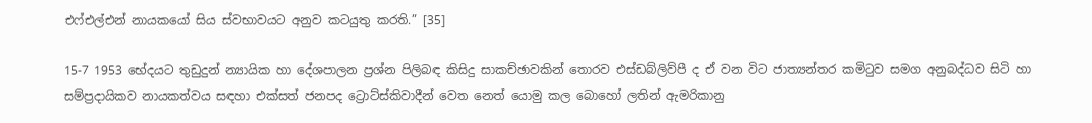එෆ්එල්එන් නායකයෝ සිය ස්වභාවයට අනුව කටයුතු කරති.” [35]

15-7 1953 භේදයට තුඩුදුන් න්‍යායික හා දේශපාලන ප්‍රශ්න පිලිබඳ කිසිදු සාකච්ඡාවකින් තොරව එස්ඩබ්ලිව්පී ද ඒ වන විට ජාත්‍යන්තර කමිටුව සමග අනුබද්ධව සිටි හා සම්ප්‍රදායිකව නායකත්වය සඳහා එක්සත් ජනපද ට්‍රොට්ස්කිවාදීන් වෙත නෙත් යොමු කල බොහෝ ලතින් ඇමරිකානු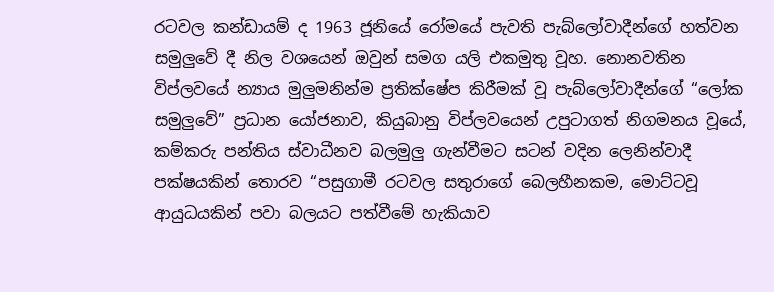රටවල කන්ඩායම් ද 1963 ජූනියේ රෝමයේ පැවති පැබ්ලෝවාදීන්ගේ හත්වන සමුලුවේ දී නිල වශයෙන් ඔවුන් සමග යලි එකමුතු වූහ. නොනවතින විප්ලවයේ න්‍යාය මුලුමනින්ම ප්‍රතික්ෂේප කිරීමක් වූ පැබ්ලෝවාදීන්ගේ “ලෝක සමුලුවේ” ප්‍රධාන යෝජනාව, කියුබානු විප්ලවයෙන් උපුටාගත් නිගමනය වූයේ, කම්කරු පන්තිය ස්වාධීනව බලමුලු ගැන්වීමට සටන් වදින ලෙනින්වාදී පක්ෂයකින් තොරව “පසුගාමී රටවල සතුරාගේ බෙලහීනකම, මොට්ටවූ ආයුධයකින් පවා බලයට පත්වීමේ හැකියාව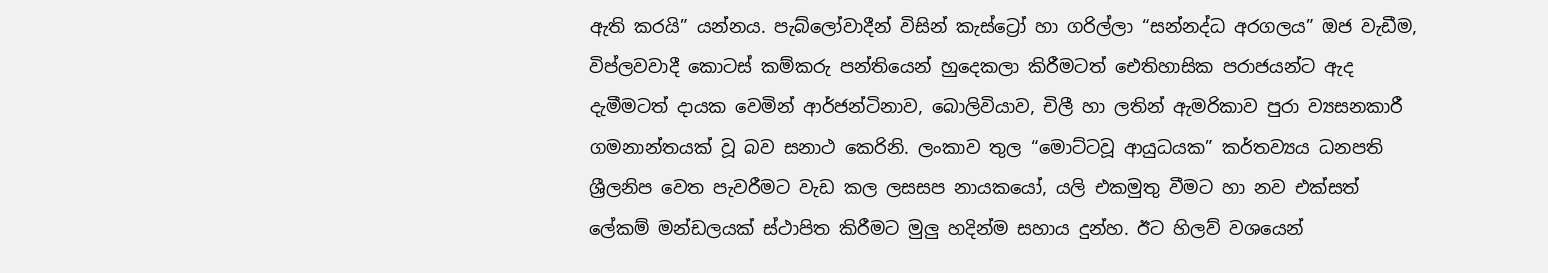ඇති කරයි” යන්නය. පැබ්ලෝවාදීන් විසින් කැස්ට්‍රෝ හා ගරිල්ලා “සන්නද්ධ අරගලය” ඔජ වැඩීම, විප්ලවවාදී කොටස් කම්කරු පන්තියෙන් හුදෙකලා කිරීමටත් ඓතිහාසික පරාජයන්ට ඇද දැමීමටත් දායක වෙමින් ආර්ජන්ටිනාව, බොලිවියාව, චිලී හා ලතින් ඇමරිකාව පුරා ව්‍යසනකාරී ගමනාන්තයක් වූ බව සනාථ කෙරිනි. ලංකාව තුල “මොට්ටවූ ආයුධයක” කර්තව්‍යය ධනපති ශ්‍රීලනිප වෙත පැවරීමට වැඩ කල ලසසප නායකයෝ, යලි එකමුතු වීමට හා නව එක්සත් ලේකම් මන්ඩලයක් ස්ථාපිත කිරීමට මුලු හදින්ම සහාය දුන්හ. ඊට හිලව් වශයෙන්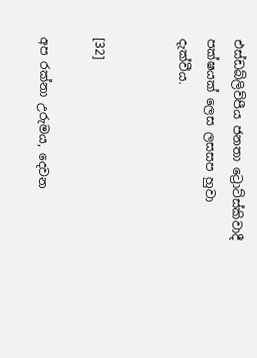එස්ඩබ්ලිව්පීය ජනතා ට්‍රොට්ස්කිවාදී පක්ෂයක් ලෙස ලසසප හුවා දැක්වීය.


[32]

අප රක්නා උරුමය, දෙවන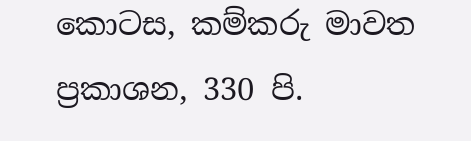කොටස, කම්කරු මාවත ප්‍රකාශන, 330 පි.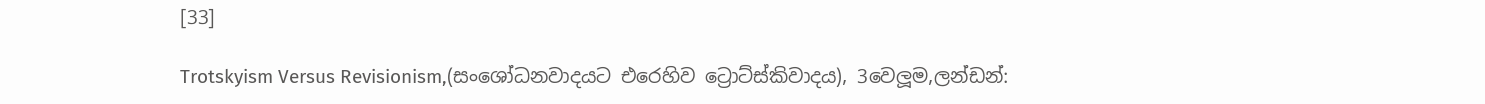[33]

Trotskyism Versus Revisionism,(සංශෝධනවාදයට එරෙහිව ට්‍රොට්ස්කිවාදය), 3වෙලූම,ලන්ඩන්: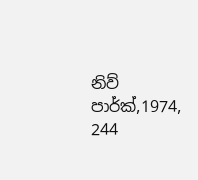නිව් පාර්ක්,1974, 244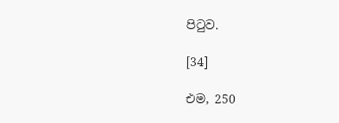පිටුව.

[34]

එම, 250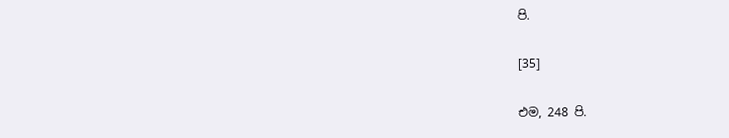පි.

[35]

එම, 248 පි.